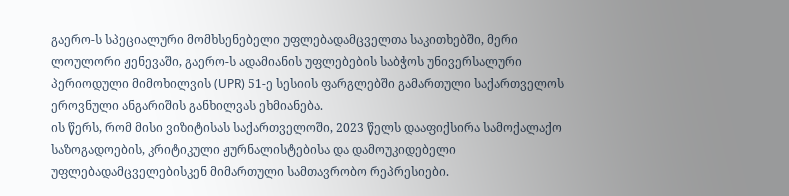გაერო-ს სპეციალური მომხსენებელი უფლებადამცველთა საკითხებში, მერი ლოულორი ჟენევაში, გაერო-ს ადამიანის უფლებების საბჭოს უნივერსალური პერიოდული მიმოხილვის (UPR) 51-ე სესიის ფარგლებში გამართული საქართველოს ეროვნული ანგარიშის განხილვას ეხმიანება.
ის წერს, რომ მისი ვიზიტისას საქართველოში, 2023 წელს დააფიქსირა სამოქალაქო საზოგადოების, კრიტიკული ჟურნალისტებისა და დამოუკიდებელი უფლებადამცველებისკენ მიმართული სამთავრობო რეპრესიები.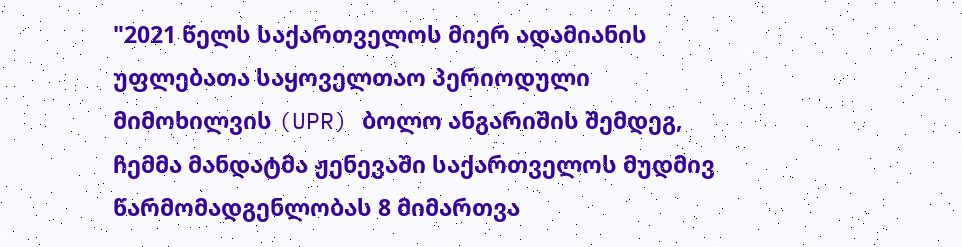"2021 წელს საქართველოს მიერ ადამიანის უფლებათა საყოველთაო პერიოდული მიმოხილვის (UPR) ბოლო ანგარიშის შემდეგ, ჩემმა მანდატმა ჟენევაში საქართველოს მუდმივ წარმომადგენლობას 8 მიმართვა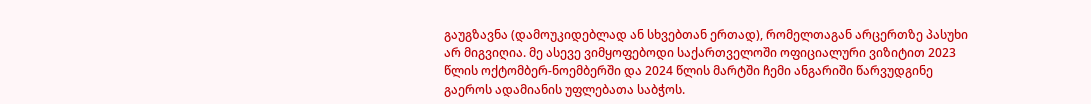გაუგზავნა (დამოუკიდებლად ან სხვებთან ერთად), რომელთაგან არცერთზე პასუხი არ მიგვიღია. მე ასევე ვიმყოფებოდი საქართველოში ოფიციალური ვიზიტით 2023 წლის ოქტომბერ-ნოემბერში და 2024 წლის მარტში ჩემი ანგარიში წარვუდგინე გაეროს ადამიანის უფლებათა საბჭოს.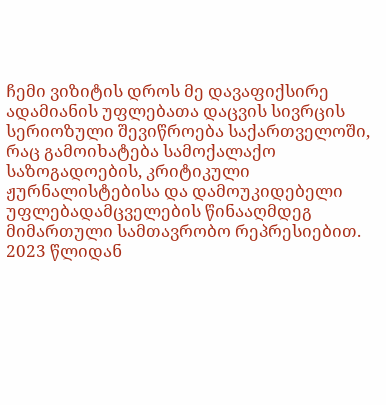ჩემი ვიზიტის დროს მე დავაფიქსირე ადამიანის უფლებათა დაცვის სივრცის სერიოზული შევიწროება საქართველოში, რაც გამოიხატება სამოქალაქო საზოგადოების, კრიტიკული ჟურნალისტებისა და დამოუკიდებელი უფლებადამცველების წინააღმდეგ მიმართული სამთავრობო რეპრესიებით.
2023 წლიდან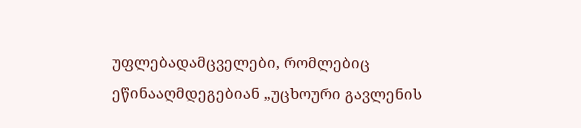უფლებადამცველები, რომლებიც ეწინააღმდეგებიან „უცხოური გავლენის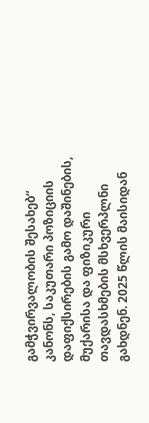გამჭვირვალობის შესახებ“ კანონს, საკუთარი პოზიციის დაფიქსირების გამო დაშინების, მუქარისა და ფიზიკური თავდასხმების მსხვერპლნი გახდნენ. 2025 წლის მაისიდან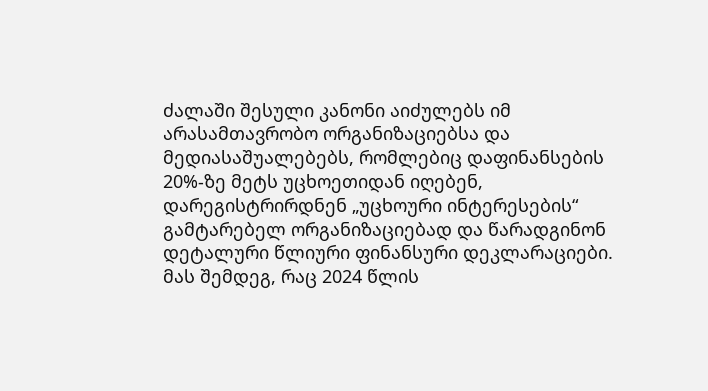ძალაში შესული კანონი აიძულებს იმ არასამთავრობო ორგანიზაციებსა და მედიასაშუალებებს, რომლებიც დაფინანსების 20%-ზე მეტს უცხოეთიდან იღებენ, დარეგისტრირდნენ „უცხოური ინტერესების“ გამტარებელ ორგანიზაციებად და წარადგინონ დეტალური წლიური ფინანსური დეკლარაციები.
მას შემდეგ, რაც 2024 წლის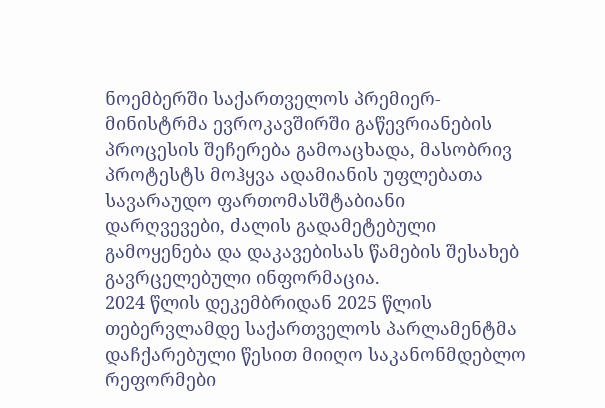ნოემბერში საქართველოს პრემიერ-მინისტრმა ევროკავშირში გაწევრიანების პროცესის შეჩერება გამოაცხადა, მასობრივ პროტესტს მოჰყვა ადამიანის უფლებათა სავარაუდო ფართომასშტაბიანი დარღვევები, ძალის გადამეტებული გამოყენება და დაკავებისას წამების შესახებ გავრცელებული ინფორმაცია.
2024 წლის დეკემბრიდან 2025 წლის თებერვლამდე საქართველოს პარლამენტმა დაჩქარებული წესით მიიღო საკანონმდებლო რეფორმები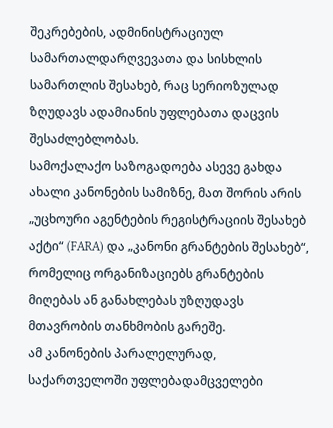შეკრებების, ადმინისტრაციულ სამართალდარღვევათა და სისხლის სამართლის შესახებ, რაც სერიოზულად ზღუდავს ადამიანის უფლებათა დაცვის შესაძლებლობას.
სამოქალაქო საზოგადოება ასევე გახდა ახალი კანონების სამიზნე, მათ შორის არის „უცხოური აგენტების რეგისტრაციის შესახებ აქტი“ (FARA) და „კანონი გრანტების შესახებ“, რომელიც ორგანიზაციებს გრანტების მიღებას ან განახლებას უზღუდავს მთავრობის თანხმობის გარეშე.
ამ კანონების პარალელურად, საქართველოში უფლებადამცველები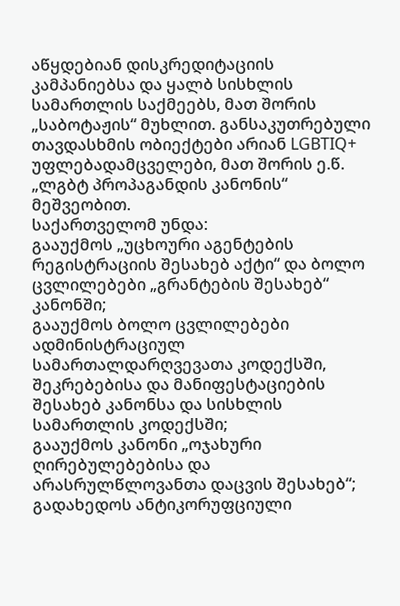აწყდებიან დისკრედიტაციის კამპანიებსა და ყალბ სისხლის სამართლის საქმეებს, მათ შორის „საბოტაჟის“ მუხლით. განსაკუთრებული თავდასხმის ობიექტები არიან LGBTIQ+ უფლებადამცველები, მათ შორის ე.წ. „ლგბტ პროპაგანდის კანონის“ მეშვეობით.
საქართველომ უნდა:
გააუქმოს „უცხოური აგენტების რეგისტრაციის შესახებ აქტი“ და ბოლო ცვლილებები „გრანტების შესახებ“ კანონში;
გააუქმოს ბოლო ცვლილებები ადმინისტრაციულ სამართალდარღვევათა კოდექსში, შეკრებებისა და მანიფესტაციების შესახებ კანონსა და სისხლის სამართლის კოდექსში;
გააუქმოს კანონი „ოჯახური ღირებულებებისა და არასრულწლოვანთა დაცვის შესახებ“;
გადახედოს ანტიკორუფციული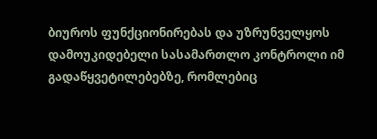ბიუროს ფუნქციონირებას და უზრუნველყოს დამოუკიდებელი სასამართლო კონტროლი იმ გადაწყვეტილებებზე, რომლებიც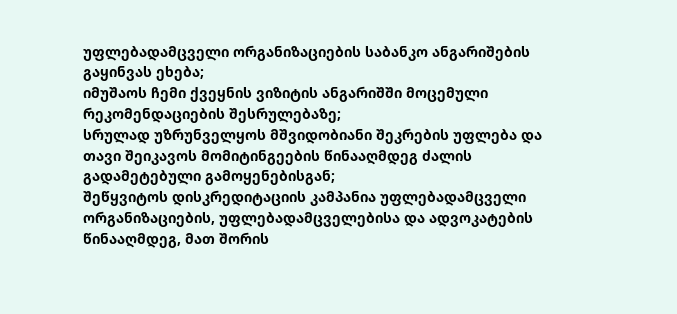უფლებადამცველი ორგანიზაციების საბანკო ანგარიშების გაყინვას ეხება;
იმუშაოს ჩემი ქვეყნის ვიზიტის ანგარიშში მოცემული რეკომენდაციების შესრულებაზე;
სრულად უზრუნველყოს მშვიდობიანი შეკრების უფლება და თავი შეიკავოს მომიტინგეების წინააღმდეგ ძალის გადამეტებული გამოყენებისგან;
შეწყვიტოს დისკრედიტაციის კამპანია უფლებადამცველი ორგანიზაციების, უფლებადამცველებისა და ადვოკატების წინააღმდეგ, მათ შორის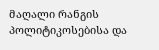მაღალი რანგის პოლიტიკოსებისა და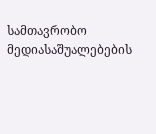სამთავრობო მედიასაშუალებების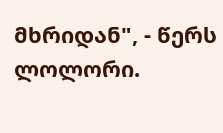მხრიდან", - წერს ლოლორი.